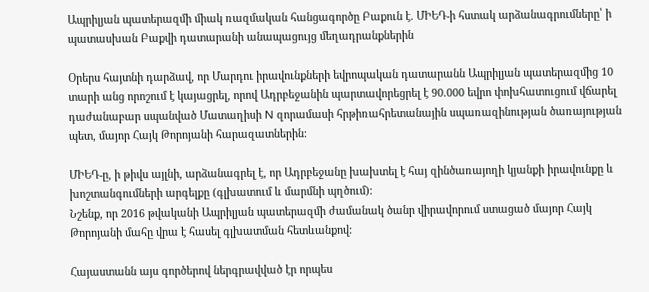Ապրիլյան պատերազմի միակ ռազմական հանցագործը Բաքուն է. ՄԻԵԴ-ի հստակ արձանագրումները՝ ի պատասխան Բաքվի դատարանի անապացույց մեղադրանքներին

Օրերս հայտնի դարձավ, որ Մարդու իրավունքների եվրոպական դատարանն Ապրիլյան պատերազմից 10 տարի անց որոշում է կայացրել, որով Ադրբեջանին պարտավորեցրել է 90.000 եվրո փոխհատուցում վճարել դաժանաբար սպանված Մատաղիսի N զորամասի հրթիռահրետանային սպառազինության ծառայության պետ, մայոր Հայկ Թորոյանի հարազատներին:

ՄԻԵԴ-ը, ի թիվս այլնի, արձանագրել է, որ Ադրբեջանը խախտել է հայ զինծառայողի կյանքի իրավունքը և խոշտանգումների արգելքը (գլխատում և մարմնի պղծում)։
Նշենք, որ 2016 թվականի Ապրիլյան պատերազմի ժամանակ ծանր վիրավորում ստացած մայոր Հայկ Թորոյանի մահը վրա է հասել գլխատման հետևանքով:

Հայաստանն այս գործերով ներգրավված էր որպես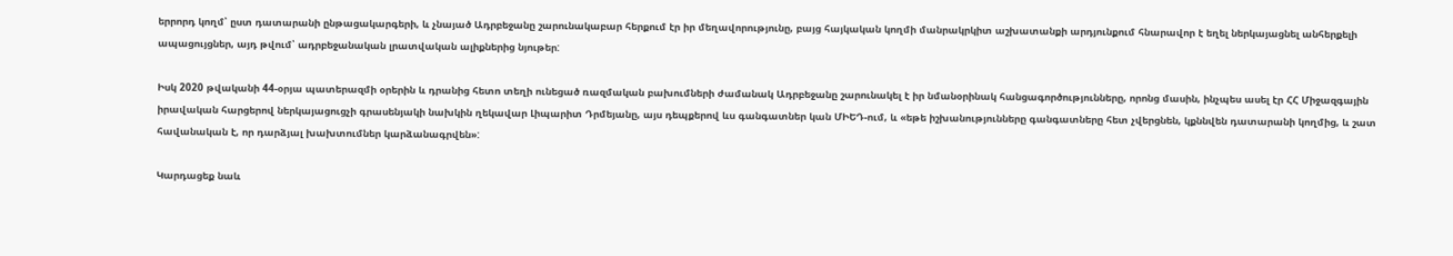երրորդ կողմ՝ ըստ դատարանի ընթացակարգերի, և չնայած Ադրբեջանը շարունակաբար հերքում էր իր մեղավորությունը, բայց հայկական կողմի մանրակրկիտ աշխատանքի արդյունքում հնարավոր է եղել ներկայացնել անհերքելի ապացույցներ, այդ թվում՝ ադրբեջանական լրատվական ալիքներից նյութեր:

Իսկ 2020 թվականի 44-օրյա պատերազմի օրերին և դրանից հետո տեղի ունեցած ռազմական բախումների ժամանակ Ադրբեջանը շարունակել է իր նմանօրինակ հանցագործությունները, որոնց մասին, ինչպես ասել էր ՀՀ Միջազգային իրավական հարցերով ներկայացուցչի գրասենյակի նախկին ղեկավար Լիպարիտ Դրմեյանը, այս դեպքերով ևս գանգատներ կան ՄԻԵԴ-ում, և «եթե իշխանությունները գանգատները հետ չվերցնեն, կքննվեն դատարանի կողմից, և շատ հավանական է, որ դարձյալ խախտումներ կարձանագրվեն»:

Կարդացեք նաև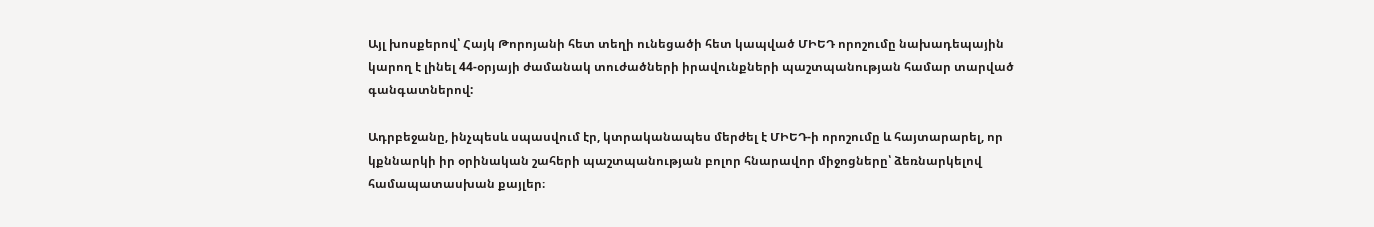Այլ խոսքերով՝ Հայկ Թորոյանի հետ տեղի ունեցածի հետ կապված ՄԻԵԴ որոշումը նախադեպային կարող է լինել 44-օրյայի ժամանակ տուժածների իրավունքների պաշտպանության համար տարված գանգատներով:

Ադրբեջանը, ինչպեսև սպասվում էր, կտրականապես մերժել է ՄԻԵԴ-ի որոշումը և հայտարարել, որ կքննարկի իր օրինական շահերի պաշտպանության բոլոր հնարավոր միջոցները՝ ձեռնարկելով համապատասխան քայլեր։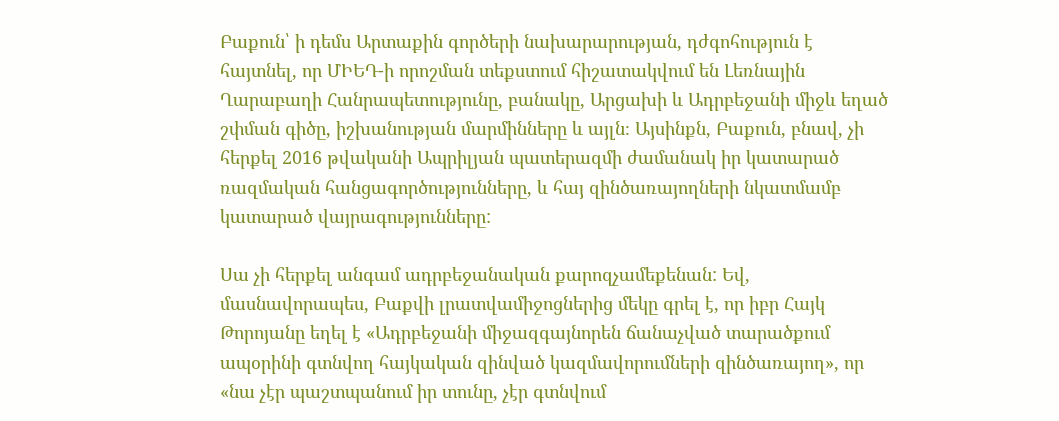Բաքուն՝ ի դեմս Արտաքին գործերի նախարարության, դժգոհություն է հայտնել, որ ՄԻԵԴ-ի որոշման տեքստում հիշատակվում են Լեռնային Ղարաբաղի Հանրապետությունը, բանակը, Արցախի և Ադրբեջանի միջև եղած շփման գիծը, իշխանության մարմինները և այլն։ Այսինքն, Բաքուն, բնավ, չի հերքել 2016 թվականի Ապրիլյան պատերազմի ժամանակ իր կատարած ռազմական հանցագործությունները, և հայ զինծառայողների նկատմամբ կատարած վայրագությունները:

Սա չի հերքել անգամ ադրբեջանական քարոզչամեքենան: Եվ, մասնավորապես, Բաքվի լրատվամիջոցներից մեկը գրել է, որ իբր Հայկ Թորոյանը եղել է «Ադրբեջանի միջազգայնորեն ճանաչված տարածքում ապօրինի գտնվող հայկական զինված կազմավորումների զինծառայող», որ «նա չէր պաշտպանում իր տունը, չէր գտնվում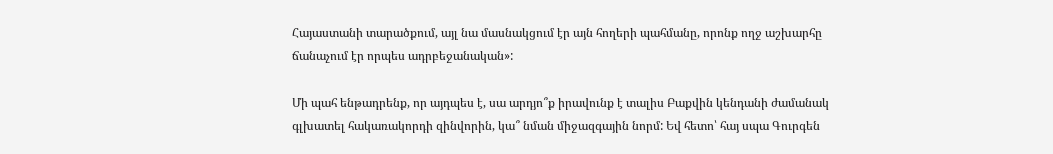Հայաստանի տարածքում, այլ նա մասնակցում էր այն հողերի պահմանը, որոնք ողջ աշխարհը ճանաչում էր որպես ադրբեջանական»:

Մի պահ ենթադրենք, որ այդպես է, սա արդյո՞ք իրավունք է տալիս Բաքվին կենդանի ժամանակ գլխատել հակառակորդի զինվորին, կա՞ նման միջազգային նորմ: Եվ հետո՝ հայ սպա Գուրգեն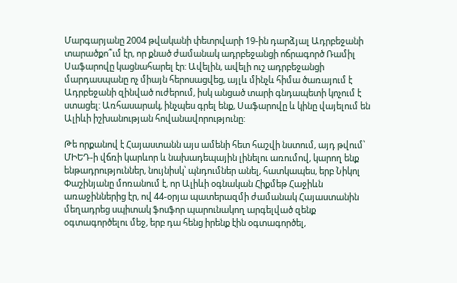Մարգարյանը 2004 թվականի փետրվարի 19-ին դարձյալ Ադրբեջանի տարածքո՞ւմ էր, որ քնած ժամանակ ադրբեջանցի ոճրագործ Ռամիլ Սաֆարովը կացնահարել էր: Ավելին, ավելի ուշ ադրբեջանցի մարդասպանը ոչ միայն հերոսացվեց, այլև մինչև հիմա ծառայում է Ադրբեջանի զինված ուժերում, իսկ անցած տարի գնդապետի կոչում է ստացել: Առհասարակ, ինչպես գրել ենք, Սաֆարովը և կինը վայելում են Ալիևի իշխանության հովանավորությունը:

Թե որքանով է Հայաստանն այս ամենի հետ հաշվի նստում, այդ թվում՝ ՄԻԵԴ-ի վճռի կարևոր և նախադեպային լինելու առումով, կարող ենք ենթադրություններ, նույնիսկ՝ պնդումներ անել, հատկապես, երբ Նիկոլ Փաշինյանը մոռանում է, որ Ալիևի օգնական Հիքմեթ Հաջիևն առաջիններից էր, ով 44-օրյա պատերազմի ժամանակ Հայաստանին մեղադրեց սպիտակ ֆոսֆոր պարունակող արգելված զենք օգտագործելու մեջ, երբ դա հենց իրենք էին օգտագործել,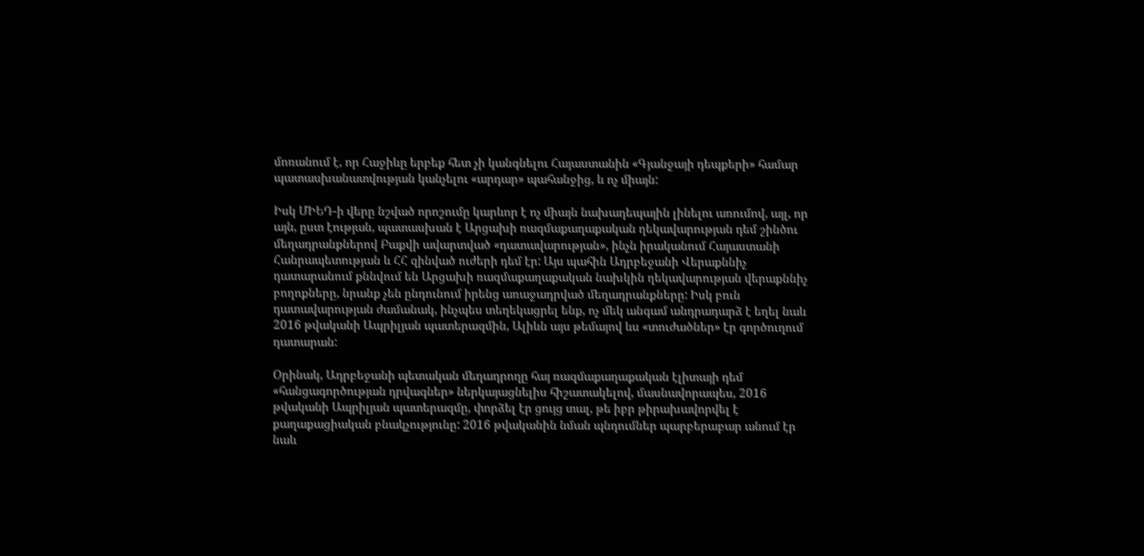մոռանում է, որ Հաջիևը երբեք հետ չի կանգնելու Հայաստանին «Գյանջայի դեպքերի» համար պատասխանատվության կանչելու «արդար» պահանջից, և ոչ միայն:

Իսկ ՄԻԵԴ-ի վերը նշված որոշումը կարևոր է ոչ միայն նախադեպային լինելու առումով, այլ, որ այն, ըստ էության, պատասխան է Արցախի ռազմաքաղաքական ղեկավարության դեմ շինծու մեղադրանքներով Բաքվի ավարտված «դատավարության», ինչն իրականում Հայաստանի Հանրապետության և ՀՀ զինված ուժերի դեմ էր: Այս պահին Ադրբեջանի Վերաքննիչ դատարանում քննվում են Արցախի ռազմաքաղաքական նախկին ղեկավարության վերաքննիչ բողոքները, նրանք չեն ընդունում իրենց առաջադրված մեղադրանքները: Իսկ բուն դատավարության ժամանակ, ինչպես տեղեկացրել ենք, ոչ մեկ անգամ անդրադարձ է եղել նաև 2016 թվականի Ապրիլյան պատերազմին, Ալիևն այս թեմայով ևս «տուժածներ» էր գործուղում դատարան:

Օրինակ, Ադրբեջանի պետական մեղադրողը հայ ռազմաքաղաքական էլիտայի դեմ «հանցագործության դրվագներ» ներկայացնելիս հիշատակելով, մասնավորապես, 2016 թվականի Ապրիլյան պատերազմը, փորձել էր ցույց տալ, թե իբր թիրախավորվել է քաղաքացիական բնակչությունը: 2016 թվականին նման պնդումներ պարբերաբար անում էր նաև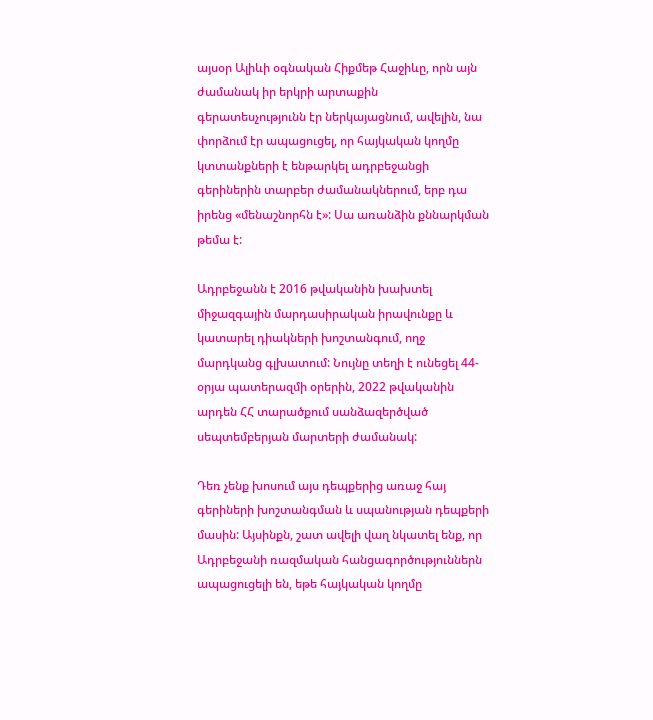այսօր Ալիևի օգնական Հիքմեթ Հաջիևը, որն այն ժամանակ իր երկրի արտաքին գերատեսչությունն էր ներկայացնում, ավելին, նա փորձում էր ապացուցել, որ հայկական կողմը կտտանքների է ենթարկել ադրբեջանցի գերիներին տարբեր ժամանակներում, երբ դա իրենց «մենաշնորհն է»: Սա առանձին քննարկման թեմա է:

Ադրբեջանն է 2016 թվականին խախտել միջազգային մարդասիրական իրավունքը և կատարել դիակների խոշտանգում, ողջ մարդկանց գլխատում: Նույնը տեղի է ունեցել 44-օրյա պատերազմի օրերին, 2022 թվականին արդեն ՀՀ տարածքում սանձազերծված սեպտեմբերյան մարտերի ժամանակ:

Դեռ չենք խոսում այս դեպքերից առաջ հայ գերիների խոշտանգման և սպանության դեպքերի մասին: Այսինքն, շատ ավելի վաղ նկատել ենք, որ Ադրբեջանի ռազմական հանցագործություններն ապացուցելի են, եթե հայկական կողմը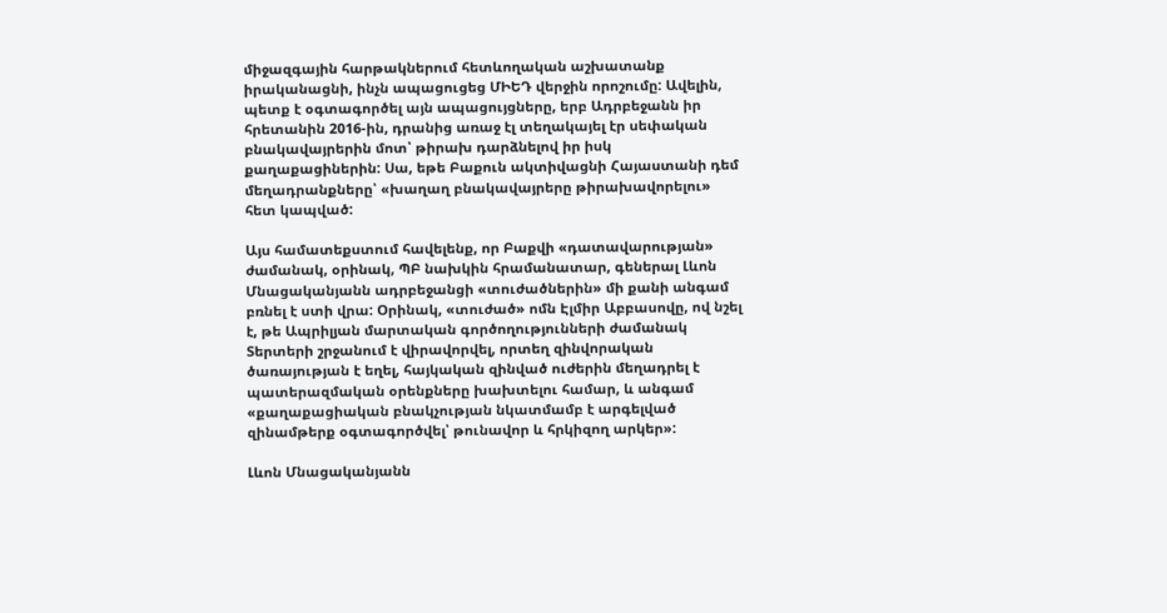միջազգային հարթակներում հետևողական աշխատանք իրականացնի, ինչն ապացուցեց ՄԻԵԴ վերջին որոշումը: Ավելին, պետք է օգտագործել այն ապացույցները, երբ Ադրբեջանն իր հրետանին 2016-ին, դրանից առաջ էլ տեղակայել էր սեփական բնակավայրերին մոտ՝ թիրախ դարձնելով իր իսկ քաղաքացիներին: Սա, եթե Բաքուն ակտիվացնի Հայաստանի դեմ մեղադրանքները՝ «խաղաղ բնակավայրերը թիրախավորելու» հետ կապված:

Այս համատեքստում հավելենք, որ Բաքվի «դատավարության» ժամանակ, օրինակ, ՊԲ նախկին հրամանատար, գեներալ Լևոն Մնացականյանն ադրբեջանցի «տուժածներին» մի քանի անգամ բռնել է ստի վրա: Օրինակ, «տուժած» ոմն Էլմիր Աբբասովը, ով նշել է, թե Ապրիլյան մարտական գործողությունների ժամանակ Տերտերի շրջանում է վիրավորվել, որտեղ զինվորական ծառայության է եղել, հայկական զինված ուժերին մեղադրել է պատերազմական օրենքները խախտելու համար, և անգամ «քաղաքացիական բնակչության նկատմամբ է արգելված զինամթերք օգտագործվել՝ թունավոր և հրկիզող արկեր»:

Լևոն Մնացականյանն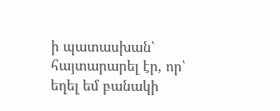ի պատասխան՝ հայտարարել էր, որ՝ եղել եմ բանակի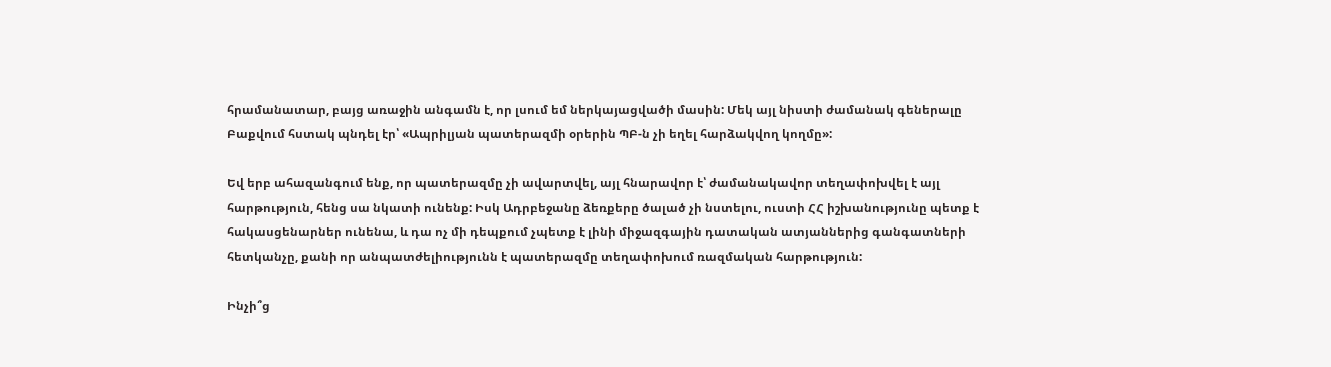հրամանատար, բայց առաջին անգամն է, որ լսում եմ ներկայացվածի մասին: Մեկ այլ նիստի ժամանակ գեներալը Բաքվում հստակ պնդել էր՝ «Ապրիլյան պատերազմի օրերին ՊԲ-ն չի եղել հարձակվող կողմը»:

Եվ երբ ահազանգում ենք, որ պատերազմը չի ավարտվել, այլ հնարավոր է՝ ժամանակավոր տեղափոխվել է այլ հարթություն, հենց սա նկատի ունենք: Իսկ Ադրբեջանը ձեռքերը ծալած չի նստելու, ուստի ՀՀ իշխանությունը պետք է հակասցենարներ ունենա, և դա ոչ մի դեպքում չպետք է լինի միջազգային դատական ատյաններից գանգատների հետկանչը, քանի որ անպատժելիությունն է պատերազմը տեղափոխում ռազմական հարթություն:

Ինչի՞ց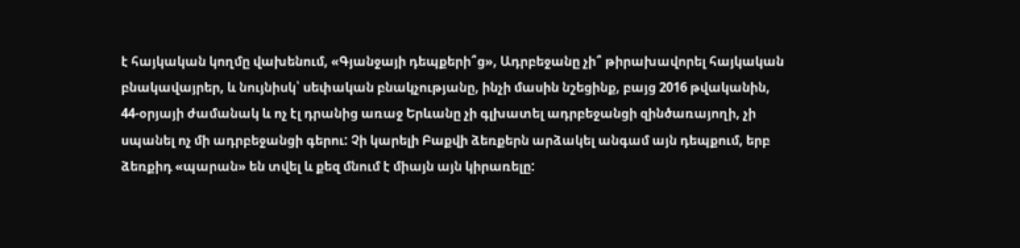է հայկական կողմը վախենում, «Գյանջայի դեպքերի՞ց», Ադրբեջանը չի՞ թիրախավորել հայկական բնակավայրեր, և նույնիսկ՝ սեփական բնակչությանը, ինչի մասին նշեցինք, բայց 2016 թվականին, 44-օրյայի ժամանակ և ոչ էլ դրանից առաջ Երևանը չի գլխատել ադրբեջանցի զինծառայողի, չի սպանել ոչ մի ադրբեջանցի գերու: Չի կարելի Բաքվի ձեռքերն արձակել անգամ այն դեպքում, երբ ձեռքիդ «պարան» են տվել և քեզ մնում է միայն այն կիրառելը: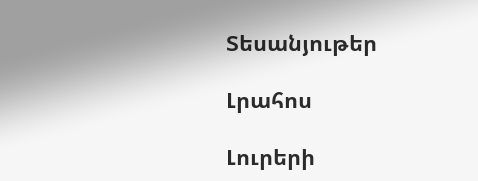Տեսանյութեր

Լրահոս

Լուրերի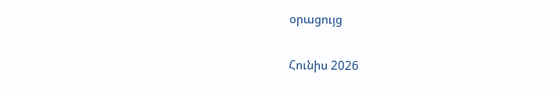օրացույց

Հունիս 2026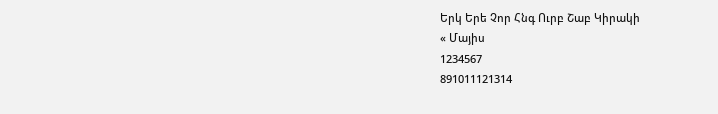Երկ Երե Չոր Հնգ Ուրբ Շաբ Կիրակի
« Մայիս
1234567
891011121314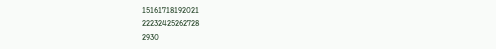15161718192021
22232425262728
2930